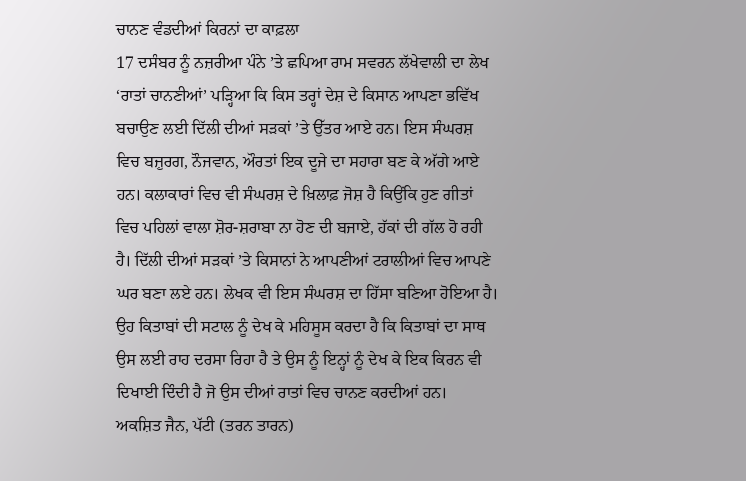ਚਾਨਣ ਵੰਡਦੀਆਂ ਕਿਰਨਾਂ ਦਾ ਕਾਫ਼ਲਾ
17 ਦਸੰਬਰ ਨੂੰ ਨਜ਼ਰੀਆ ਪੰਨੇ ’ਤੇ ਛਪਿਆ ਰਾਮ ਸਵਰਨ ਲੱਖੇਵਾਲੀ ਦਾ ਲੇਖ ‘ਰਾਤਾਂ ਚਾਨਣੀਆਂ’ ਪੜ੍ਹਿਆ ਕਿ ਕਿਸ ਤਰ੍ਹਾਂ ਦੇਸ਼ ਦੇ ਕਿਸਾਨ ਆਪਣਾ ਭਵਿੱਖ ਬਚਾਉਣ ਲਈ ਦਿੱਲੀ ਦੀਆਂ ਸੜਕਾਂ ’ਤੇ ਉੱਤਰ ਆਏ ਹਨ। ਇਸ ਸੰਘਰਸ਼ ਵਿਚ ਬਜ਼ੁਰਗ, ਨੌਜਵਾਨ, ਔਰਤਾਂ ਇਕ ਦੂਜੇ ਦਾ ਸਹਾਰਾ ਬਣ ਕੇ ਅੱਗੇ ਆਏ ਹਨ। ਕਲਾਕਾਰਾਂ ਵਿਚ ਵੀ ਸੰਘਰਸ਼ ਦੇ ਖ਼ਿਲਾਫ਼ ਜੋਸ਼ ਹੈ ਕਿਉਂਕਿ ਹੁਣ ਗੀਤਾਂ ਵਿਚ ਪਹਿਲਾਂ ਵਾਲਾ ਸ਼ੋਰ-ਸ਼ਰਾਬਾ ਨਾ ਹੋਣ ਦੀ ਬਜਾਏ, ਹੱਕਾਂ ਦੀ ਗੱਲ ਹੋ ਰਹੀ ਹੈ। ਦਿੱਲੀ ਦੀਆਂ ਸੜਕਾਂ ’ਤੇ ਕਿਸਾਨਾਂ ਨੇ ਆਪਣੀਆਂ ਟਰਾਲੀਆਂ ਵਿਚ ਆਪਣੇ ਘਰ ਬਣਾ ਲਏ ਹਨ। ਲੇਖਕ ਵੀ ਇਸ ਸੰਘਰਸ਼ ਦਾ ਹਿੱਸਾ ਬਣਿਆ ਹੋਇਆ ਹੈ। ਉਹ ਕਿਤਾਬਾਂ ਦੀ ਸਟਾਲ ਨੂੰ ਦੇਖ ਕੇ ਮਹਿਸੂਸ ਕਰਦਾ ਹੈ ਕਿ ਕਿਤਾਬਾਂ ਦਾ ਸਾਥ ਉਸ ਲਈ ਰਾਹ ਦਰਸਾ ਰਿਹਾ ਹੈ ਤੇ ਉਸ ਨੂੰ ਇਨ੍ਹਾਂ ਨੂੰ ਦੇਖ ਕੇ ਇਕ ਕਿਰਨ ਵੀ ਦਿਖਾਈ ਦਿੰਦੀ ਹੈ ਜੋ ਉਸ ਦੀਆਂ ਰਾਤਾਂ ਵਿਚ ਚਾਨਣ ਕਰਦੀਆਂ ਹਨ।
ਅਕਸ਼ਿਤ ਜੈਨ, ਪੱਟੀ (ਤਰਨ ਤਾਰਨ)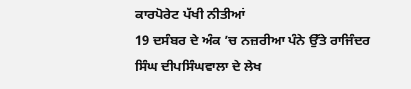ਕਾਰਪੋਰੇਟ ਪੱਖੀ ਨੀਤੀਆਂ
19 ਦਸੰਬਰ ਦੇ ਅੰਕ ’ਚ ਨਜ਼ਰੀਆ ਪੰਨੇ ਉੱਤੇ ਰਾਜਿੰਦਰ ਸਿੰਘ ਦੀਪਸਿੰਘਵਾਲਾ ਦੇ ਲੇਖ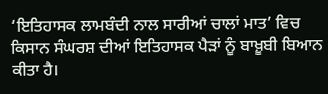‘ਇਤਿਹਾਸਕ ਲਾਮਬੰਦੀ ਨਾਲ ਸਾਰੀਆਂ ਚਾਲਾਂ ਮਾਤ’ ਵਿਚ ਕਿਸਾਨ ਸੰਘਰਸ਼ ਦੀਆਂ ਇਤਿਹਾਸਕ ਪੈੜਾਂ ਨੂੰ ਬਾਖ਼ੂਬੀ ਬਿਆਨ ਕੀਤਾ ਹੈ।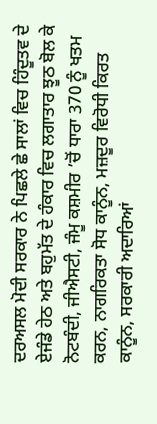ਦਰਅਸਲ ਮੋਦੀ ਸਰਕਾਰ ਨੇ ਪਿਛਲੇ ਛੇ ਸਾਲਾਂ ਵਿਚ ਹਿੰਦੂਤਵ ਦੇ ਏਜੰਡੇ ਹੇਠ ਅਤੇ ਬਹੁਮੱਤ ਦੇ ਹੰਕਾਰ ਵਿਚ ਲਗਾਤਾਰ ਝੂਠ ਬੋਲ ਕੇ ਨੋਟਬੰਦੀ, ਜੀਐਸਟੀ, ਜੰਮੂ ਕਸ਼ਮੀਰ ’ਚੋਂ ਧਾਰਾ 370 ਨੂੰ ਖਤਮ ਕਰਨ, ਨਾਗਰਿਕਤਾ ਸੋਧ ਕਾਨੂੰਨ, ਮਜ਼ਦੂਰ ਵਿਰੋਧੀ ਕਿਰਤ ਕਾਨੂੰਨ, ਸਰਕਾਰੀ ਅਦਾਰਿਆਂ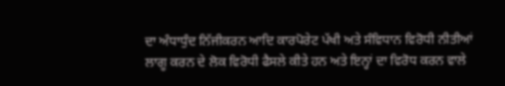ਦਾ ਅੰਧਾਧੁੰਦ ਨਿੱਜੀਕਰਨ ਆਦਿ ਕਾਰਪੋਰੇਟ ਪੱਖੀ ਅਤੇ ਸੰਵਿਧਾਨ ਵਿਰੋਧੀ ਨੀਤੀਆਂ ਲਾਗੂ ਕਰਨ ਦੇ ਲੋਕ ਵਿਰੋਧੀ ਫੈਸਲੇ ਕੀਤੇ ਹਨ ਅਤੇ ਇਨ੍ਹਾਂ ਦਾ ਵਿਰੋਧ ਕਰਨ ਵਾਲੇ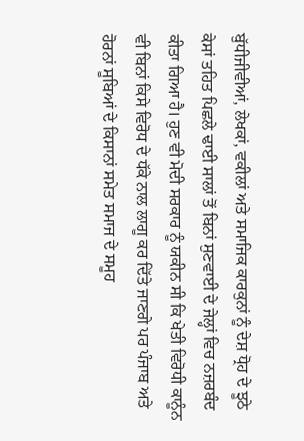ਬੁੱਧੀਜੀਵੀਆਂ, ਲੇਖਕਾਂ, ਵਕੀਲਾਂ ਅਤੇ ਸਮਾਜਿਕ ਕਾਰਕੁਨਾਂ ਨੂੰ ਦੇਸ਼ ਧ੍ਰੋਹ ਦੇ ਝੂਠੇ ਕੇਸਾਂ ਤਹਿਤ ਪਿਛਲੇ ਢਾਈ ਸਾਲਾਂ ਤੋਂ ਬਿਨਾਂ ਸੁਣਵਾਈ ਦੇ ਜੇਲ੍ਹਾਂ ਵਿਚ ਨਜ਼ਰਬੰਦ ਕੀਤਾ ਗਿਆ ਹੈ। ਹੁਣ ਵੀ ਮੋਦੀ ਸਰਕਾਰ ਨੂੰ ਯਕੀਨ ਸੀ ਕਿ ਖੇਤੀ ਵਿਰੋਧੀ ਕਾਨੂੰਨ ਵੀ ਬਿਨਾਂ ਕਿਸੇ ਵਿਰੋਧ ਦੇ ਧੱਕੇ ਨਾਲ ਲਾਗੂ ਕਰ ਦਿੱਤੇ ਜਾਣਗੇ ਪਰ ਪੰਜਾਬ ਅਤੇ ਹੋਰਨਾਂ ਸੂਬਿਆਂ ਦੇ ਕਿਸਾਨਾਂ ਸਮੇਤ ਸਮਾਜ ਦੇ ਸਮੂਹ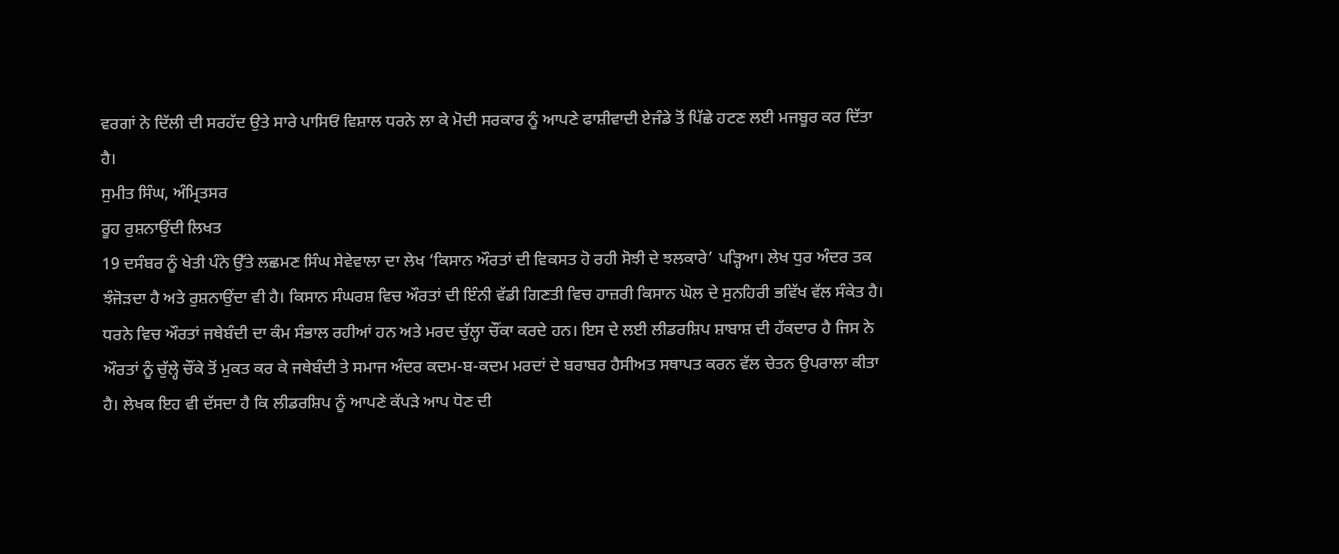ਵਰਗਾਂ ਨੇ ਦਿੱਲੀ ਦੀ ਸਰਹੱਦ ਉਤੇ ਸਾਰੇ ਪਾਸਿਓਂ ਵਿਸ਼ਾਲ ਧਰਨੇ ਲਾ ਕੇ ਮੋਦੀ ਸਰਕਾਰ ਨੂੰ ਆਪਣੇ ਫਾਸ਼ੀਵਾਦੀ ਏਜੰਡੇ ਤੋਂ ਪਿੱਛੇ ਹਟਣ ਲਈ ਮਜਬੂਰ ਕਰ ਦਿੱਤਾ ਹੈ।
ਸੁਮੀਤ ਸਿੰਘ, ਅੰਮ੍ਰਿਤਸਰ
ਰੂਹ ਰੁਸ਼ਨਾਉਂਦੀ ਲਿਖਤ
19 ਦਸੰਬਰ ਨੂੰ ਖੇਤੀ ਪੰਨੇ ਉੱਤੇ ਲਛਮਣ ਸਿੰਘ ਸੇਵੇਵਾਲਾ ਦਾ ਲੇਖ ‘ਕਿਸਾਨ ਔਰਤਾਂ ਦੀ ਵਿਕਸਤ ਹੋ ਰਹੀ ਸੋਝੀ ਦੇ ਝਲਕਾਰੇ’ ਪੜ੍ਹਿਆ। ਲੇਖ ਧੁਰ ਅੰਦਰ ਤਕ ਝੰਜੋੜਦਾ ਹੈ ਅਤੇ ਰੁਸ਼ਨਾਉਂਦਾ ਵੀ ਹੈ। ਕਿਸਾਨ ਸੰਘਰਸ਼ ਵਿਚ ਔਰਤਾਂ ਦੀ ਇੰਨੀ ਵੱਡੀ ਗਿਣਤੀ ਵਿਚ ਹਾਜ਼ਰੀ ਕਿਸਾਨ ਘੋਲ ਦੇ ਸੁਨਹਿਰੀ ਭਵਿੱਖ ਵੱਲ ਸੰਕੇਤ ਹੈ। ਧਰਨੇ ਵਿਚ ਔਰਤਾਂ ਜਥੇਬੰਦੀ ਦਾ ਕੰਮ ਸੰਭਾਲ ਰਹੀਆਂ ਹਨ ਅਤੇ ਮਰਦ ਚੁੱਲ੍ਹਾ ਚੌਂਕਾ ਕਰਦੇ ਹਨ। ਇਸ ਦੇ ਲਈ ਲੀਡਰਸ਼ਿਪ ਸ਼ਾਬਾਸ਼ ਦੀ ਹੱਕਦਾਰ ਹੈ ਜਿਸ ਨੇ ਔਰਤਾਂ ਨੂੰ ਚੁੱਲ੍ਹੇ ਚੌਂਕੇ ਤੋਂ ਮੁਕਤ ਕਰ ਕੇ ਜਥੇਬੰਦੀ ਤੇ ਸਮਾਜ ਅੰਦਰ ਕਦਮ-ਬ-ਕਦਮ ਮਰਦਾਂ ਦੇ ਬਰਾਬਰ ਹੈਸੀਅਤ ਸਥਾਪਤ ਕਰਨ ਵੱਲ ਚੇਤਨ ਉਪਰਾਲਾ ਕੀਤਾ ਹੈ। ਲੇਖਕ ਇਹ ਵੀ ਦੱਸਦਾ ਹੈ ਕਿ ਲੀਡਰਸ਼ਿਪ ਨੂੰ ਆਪਣੇ ਕੱਪੜੇ ਆਪ ਧੋਣ ਦੀ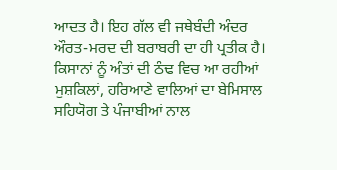ਆਦਤ ਹੈ। ਇਹ ਗੱਲ ਵੀ ਜਥੇਬੰਦੀ ਅੰਦਰ ਔਰਤ-ਮਰਦ ਦੀ ਬਰਾਬਰੀ ਦਾ ਹੀ ਪ੍ਰਤੀਕ ਹੈ। ਕਿਸਾਨਾਂ ਨੂੰ ਅੰਤਾਂ ਦੀ ਠੰਢ ਵਿਚ ਆ ਰਹੀਆਂ ਮੁਸ਼ਕਿਲਾਂ, ਹਰਿਆਣੇ ਵਾਲਿਆਂ ਦਾ ਬੇਮਿਸਾਲ ਸਹਿਯੋਗ ਤੇ ਪੰਜਾਬੀਆਂ ਨਾਲ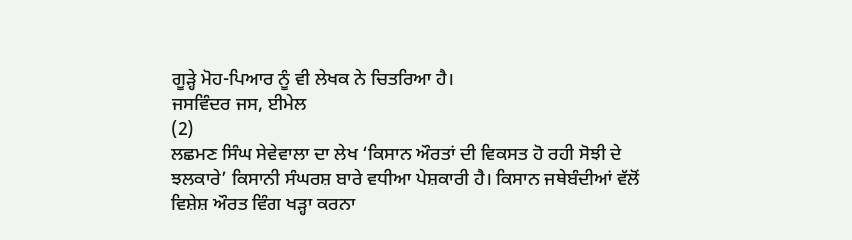ਗੂੜ੍ਹੇ ਮੋਹ-ਪਿਆਰ ਨੂੰ ਵੀ ਲੇਖਕ ਨੇ ਚਿਤਰਿਆ ਹੈ।
ਜਸਵਿੰਦਰ ਜਸ, ਈਮੇਲ
(2)
ਲਛਮਣ ਸਿੰਘ ਸੇਵੇਵਾਲਾ ਦਾ ਲੇਖ ‘ਕਿਸਾਨ ਔਰਤਾਂ ਦੀ ਵਿਕਸਤ ਹੋ ਰਹੀ ਸੋਝੀ ਦੇ ਝਲਕਾਰੇ’ ਕਿਸਾਨੀ ਸੰਘਰਸ਼ ਬਾਰੇ ਵਧੀਆ ਪੇਸ਼ਕਾਰੀ ਹੈ। ਕਿਸਾਨ ਜਥੇਬੰਦੀਆਂ ਵੱਲੋਂ ਵਿਸ਼ੇਸ਼ ਔਰਤ ਵਿੰਗ ਖੜ੍ਹਾ ਕਰਨਾ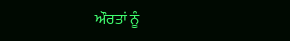ਔਰਤਾਂ ਨੂੰ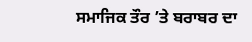ਸਮਾਜਿਕ ਤੌਰ ’ਤੇ ਬਰਾਬਰ ਦਾ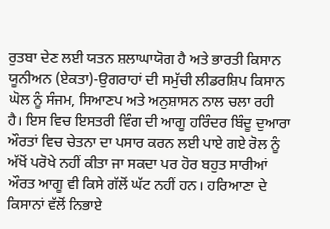ਰੁਤਬਾ ਦੇਣ ਲਈ ਯਤਨ ਸ਼ਲਾਘਾਯੋਗ ਹੈ ਅਤੇ ਭਾਰਤੀ ਕਿਸਾਨ ਯੂਨੀਅਨ (ਏਕਤਾ)-ਉਗਰਾਹਾਂ ਦੀ ਸਮੁੱਚੀ ਲੀਡਰਸ਼ਿਪ ਕਿਸਾਨ ਘੋਲ ਨੂੰ ਸੰਜਮ, ਸਿਆਣਪ ਅਤੇ ਅਨੁਸ਼ਾਸਨ ਨਾਲ ਚਲਾ ਰਹੀ ਹੈ। ਇਸ ਵਿਚ ਇਸਤਰੀ ਵਿੰਗ ਦੀ ਆਗੂ ਹਰਿੰਦਰ ਬਿੰਦੂ ਦੁਆਰਾ ਔਰਤਾਂ ਵਿਚ ਚੇਤਨਾ ਦਾ ਪਸਾਰ ਕਰਨ ਲਈ ਪਾਏ ਗਏ ਰੋਲ ਨੂੰ ਅੱਖੋਂ ਪਰੋਖੇ ਨਹੀਂ ਕੀਤਾ ਜਾ ਸਕਦਾ ਪਰ ਹੋਰ ਬਹੁਤ ਸਾਰੀਆਂ ਔਰਤ ਆਗੂ ਵੀ ਕਿਸੇ ਗੱਲੋਂ ਘੱਟ ਨਹੀਂ ਹਨ। ਹਰਿਆਣਾ ਦੇ ਕਿਸਾਨਾਂ ਵੱਲੋਂ ਨਿਭਾਏ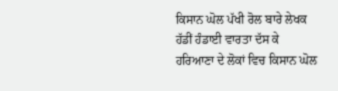ਕਿਸਾਨ ਘੋਲ ਪੱਖੀ ਰੋਲ ਬਾਰੇ ਲੇਖਕ ਹੱਡੀਂ ਹੰਡਾਈ ਵਾਰਤਾ ਦੱਸ ਕੇ ਹਰਿਆਣਾ ਦੇ ਲੋਕਾਂ ਵਿਚ ਕਿਸਾਨ ਘੋਲ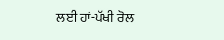ਲਈ ਹਾਂ-ਪੱਖੀ ਰੋਲ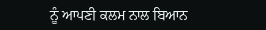ਨੂੰ ਆਪਣੀ ਕਲਮ ਨਾਲ ਬਿਆਨ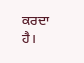ਕਰਦਾ ਹੈ।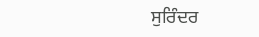ਸੁਰਿੰਦਰ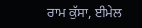ਰਾਮ ਕੁੱਸਾ, ਈਮੇਲ